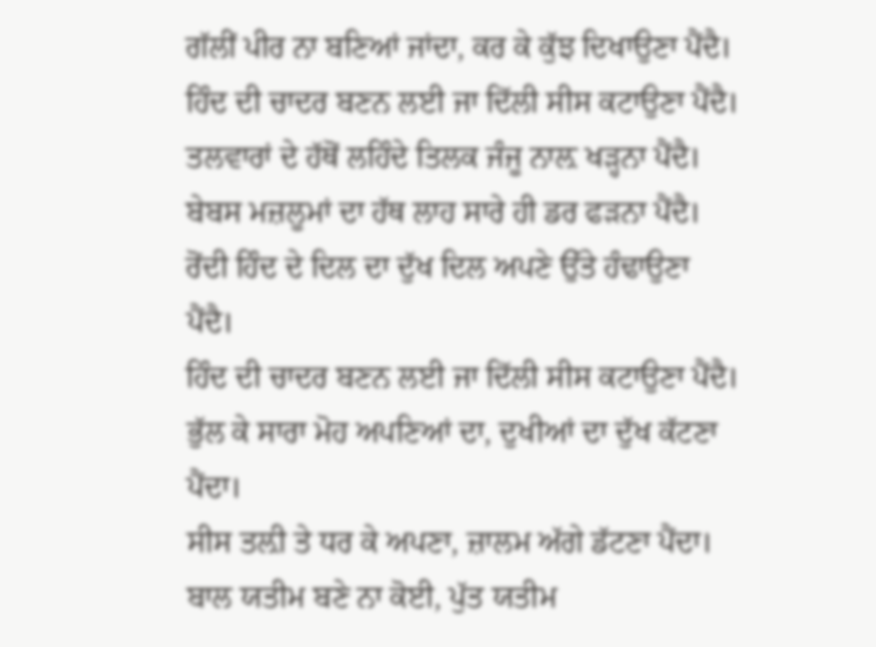ਗੱਲੀਂ ਪੀਰ ਨਾ ਬਣਿਆਂ ਜਾਂਦਾ, ਕਰ ਕੇ ਕੁੱਝ ਦਿਖਾਉਣਾ ਪੈਂਦੈ।
ਹਿੰਦ ਦੀ ਚਾਦਰ ਬਣਨ ਲਈ ਜਾ ਦਿੱਲੀ ਸੀਸ ਕਟਾਉਣਾ ਪੈਂਦੈ।
ਤਲਵਾਰਾਂ ਦੇ ਹੱਥੋਂ ਲਹਿੰਦੇ ਤਿਲਕ ਜੰਜੂ ਨਾਲ਼ ਖੜ੍ਹਨਾ ਪੈਂਦੈ।
ਬੇਬਸ ਮਜ਼ਲੂਮਾਂ ਦਾ ਹੱਥ ਲਾਹ ਸਾਰੇ ਹੀ ਡਰ ਫੜਨਾ ਪੈਂਦੈ।
ਰੋਂਦੀ ਹਿੰਦ ਦੇ ਦਿਲ ਦਾ ਦੁੱਖ ਦਿਲ ਅਪਣੇ ਉੱਤੇ ਹੰਢਾਉਣਾ
ਪੈਂਦੈ।
ਹਿੰਦ ਦੀ ਚਾਦਰ ਬਣਨ ਲਈ ਜਾ ਦਿੱਲੀ ਸੀਸ ਕਟਾਉਣਾ ਪੈਂਦੈ।
ਭੁੱਲ ਕੇ ਸਾਰਾ ਮੋਹ ਅਪਣਿਆਂ ਦਾ, ਦੁਖੀਆਂ ਦਾ ਦੁੱਖ ਕੱਟਣਾ
ਪੈਂਦਾ।
ਸੀਸ ਤਲ਼ੀ ਤੇ ਧਰ ਕੇ ਅਪਣਾ, ਜ਼ਾਲਮ ਅੱਗੇ ਡੱਟਣਾ ਪੈਂਦਾ।
ਬਾਲ ਯਤੀਮ ਬਣੇ ਨਾ ਕੋਈ, ਪੁੱਤ ਯਤੀਮ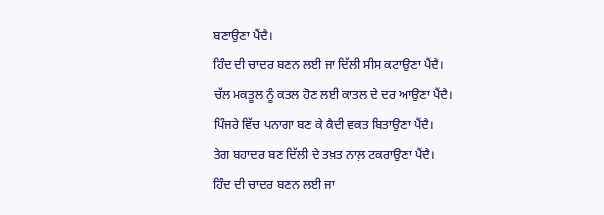ਬਣਾਉਣਾ ਪੈਂਦੈ।
ਹਿੰਦ ਦੀ ਚਾਦਰ ਬਣਨ ਲਈ ਜਾ ਦਿੱਲੀ ਸੀਸ ਕਟਾਉਣਾ ਪੈਂਦੈ।
ਚੱਲ ਮਕਤੂਲ ਨੂੰ ਕਤਲ ਹੋਣ ਲਈ ਕਾਤਲ ਦੇ ਦਰ ਆਉਣਾ ਪੈਂਦੈ।
ਪਿੰਜਰੇ ਵਿੱਚ ਪਨਾਗਾ ਬਣ ਕੇ ਕੈਦੀ ਵਕਤ ਬਿਤਾਉਣਾ ਪੈਂਦੈ।
ਤੇਗ ਬਹਾਦਰ ਬਣ ਦਿੱਲੀ ਦੇ ਤਖ਼ਤ ਨਾਲ਼ ਟਕਰਾਉਣਾ ਪੈਂਦੈ।
ਹਿੰਦ ਦੀ ਚਾਦਰ ਬਣਨ ਲਈ ਜਾ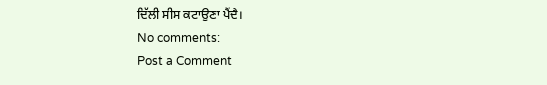ਦਿੱਲੀ ਸੀਸ ਕਟਾਉਣਾ ਪੈਂਦੈ।
No comments:
Post a Comment